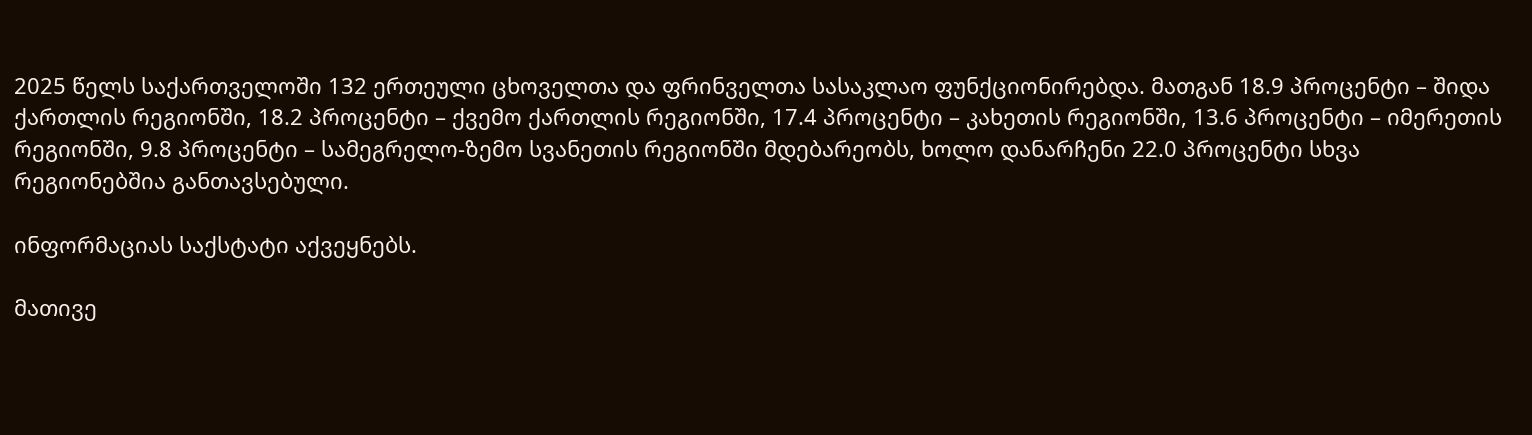2025 წელს საქართველოში 132 ერთეული ცხოველთა და ფრინველთა სასაკლაო ფუნქციონირებდა. მათგან 18.9 პროცენტი – შიდა ქართლის რეგიონში, 18.2 პროცენტი – ქვემო ქართლის რეგიონში, 17.4 პროცენტი – კახეთის რეგიონში, 13.6 პროცენტი – იმერეთის რეგიონში, 9.8 პროცენტი – სამეგრელო-ზემო სვანეთის რეგიონში მდებარეობს, ხოლო დანარჩენი 22.0 პროცენტი სხვა რეგიონებშია განთავსებული.

ინფორმაციას საქსტატი აქვეყნებს.

მათივე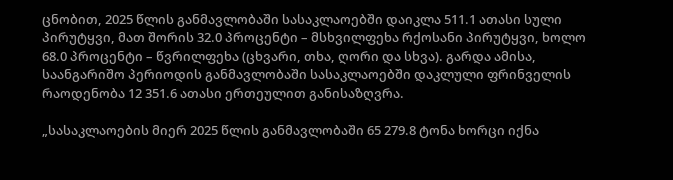ცნობით, 2025 წლის განმავლობაში სასაკლაოებში დაიკლა 511.1 ათასი სული პირუტყვი, მათ შორის 32.0 პროცენტი – მსხვილფეხა რქოსანი პირუტყვი, ხოლო 68.0 პროცენტი – წვრილფეხა (ცხვარი, თხა, ღორი და სხვა). გარდა ამისა, საანგარიშო პერიოდის განმავლობაში სასაკლაოებში დაკლული ფრინველის რაოდენობა 12 351.6 ათასი ერთეულით განისაზღვრა.

„სასაკლაოების მიერ 2025 წლის განმავლობაში 65 279.8 ტონა ხორცი იქნა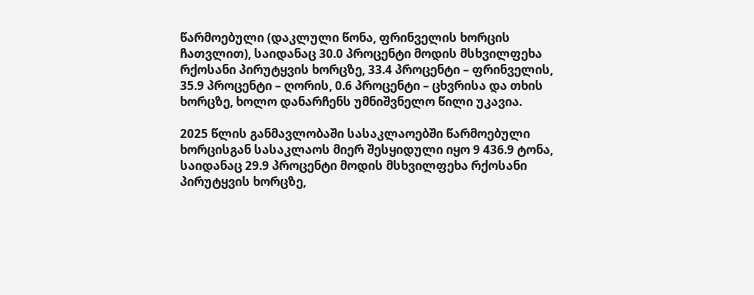წარმოებული (დაკლული წონა, ფრინველის ხორცის ჩათვლით), საიდანაც 30.0 პროცენტი მოდის მსხვილფეხა რქოსანი პირუტყვის ხორცზე, 33.4 პროცენტი – ფრინველის, 35.9 პროცენტი – ღორის, 0.6 პროცენტი – ცხვრისა და თხის ხორცზე, ხოლო დანარჩენს უმნიშვნელო წილი უკავია.

2025 წლის განმავლობაში სასაკლაოებში წარმოებული ხორცისგან სასაკლაოს მიერ შესყიდული იყო 9 436.9 ტონა, საიდანაც 29.9 პროცენტი მოდის მსხვილფეხა რქოსანი პირუტყვის ხორცზე,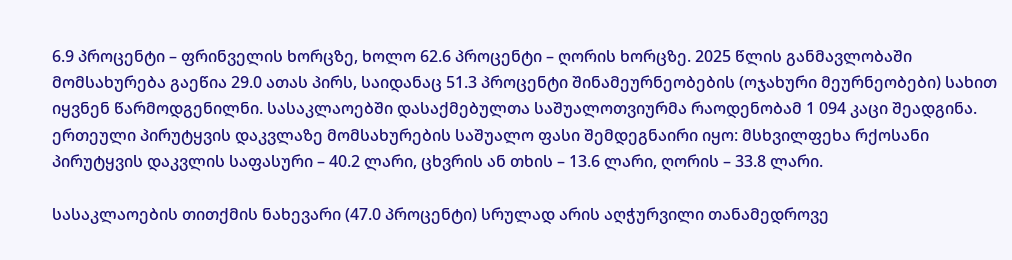6.9 პროცენტი – ფრინველის ხორცზე, ხოლო 62.6 პროცენტი – ღორის ხორცზე. 2025 წლის განმავლობაში მომსახურება გაეწია 29.0 ათას პირს, საიდანაც 51.3 პროცენტი შინამეურნეობების (ოჯახური მეურნეობები) სახით იყვნენ წარმოდგენილნი. სასაკლაოებში დასაქმებულთა საშუალოთვიურმა რაოდენობამ 1 094 კაცი შეადგინა. ერთეული პირუტყვის დაკვლაზე მომსახურების საშუალო ფასი შემდეგნაირი იყო: მსხვილფეხა რქოსანი პირუტყვის დაკვლის საფასური – 40.2 ლარი, ცხვრის ან თხის – 13.6 ლარი, ღორის – 33.8 ლარი.

სასაკლაოების თითქმის ნახევარი (47.0 პროცენტი) სრულად არის აღჭურვილი თანამედროვე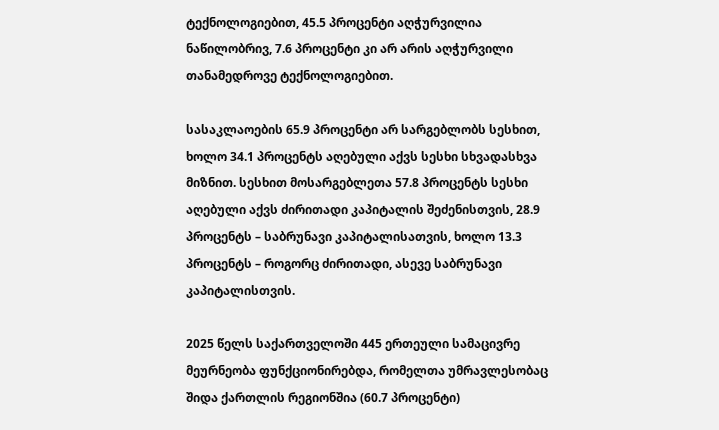ტექნოლოგიებით, 45.5 პროცენტი აღჭურვილია ნაწილობრივ, 7.6 პროცენტი კი არ არის აღჭურვილი თანამედროვე ტექნოლოგიებით.

სასაკლაოების 65.9 პროცენტი არ სარგებლობს სესხით, ხოლო 34.1 პროცენტს აღებული აქვს სესხი სხვადასხვა მიზნით. სესხით მოსარგებლეთა 57.8 პროცენტს სესხი აღებული აქვს ძირითადი კაპიტალის შეძენისთვის, 28.9 პროცენტს – საბრუნავი კაპიტალისათვის, ხოლო 13.3 პროცენტს – როგორც ძირითადი, ასევე საბრუნავი კაპიტალისთვის.

2025 წელს საქართველოში 445 ერთეული სამაცივრე მეურნეობა ფუნქციონირებდა, რომელთა უმრავლესობაც შიდა ქართლის რეგიონშია (60.7 პროცენტი)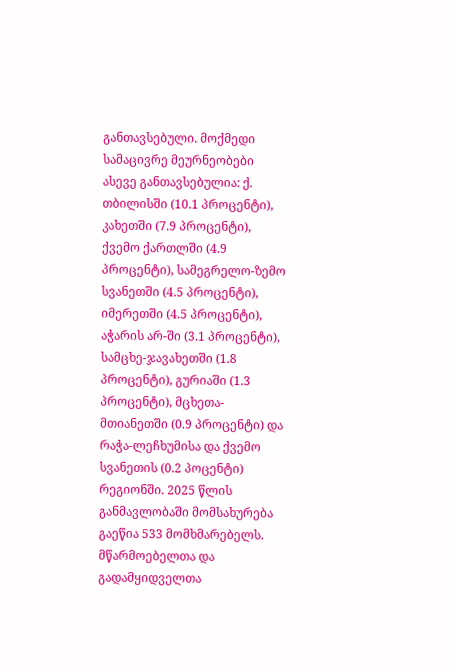განთავსებული. მოქმედი სამაცივრე მეურნეობები ასევე განთავსებულია: ქ. თბილისში (10.1 პროცენტი), კახეთში (7.9 პროცენტი), ქვემო ქართლში (4.9 პროცენტი), სამეგრელო-ზემო სვანეთში (4.5 პროცენტი), იმერეთში (4.5 პროცენტი), აჭარის არ-ში (3.1 პროცენტი), სამცხე-ჯავახეთში (1.8 პროცენტი), გურიაში (1.3 პროცენტი), მცხეთა-მთიანეთში (0.9 პროცენტი) და რაჭა-ლეჩხუმისა და ქვემო სვანეთის (0.2 პოცენტი) რეგიონში. 2025 წლის განმავლობაში მომსახურება გაეწია 533 მომხმარებელს. მწარმოებელთა და გადამყიდველთა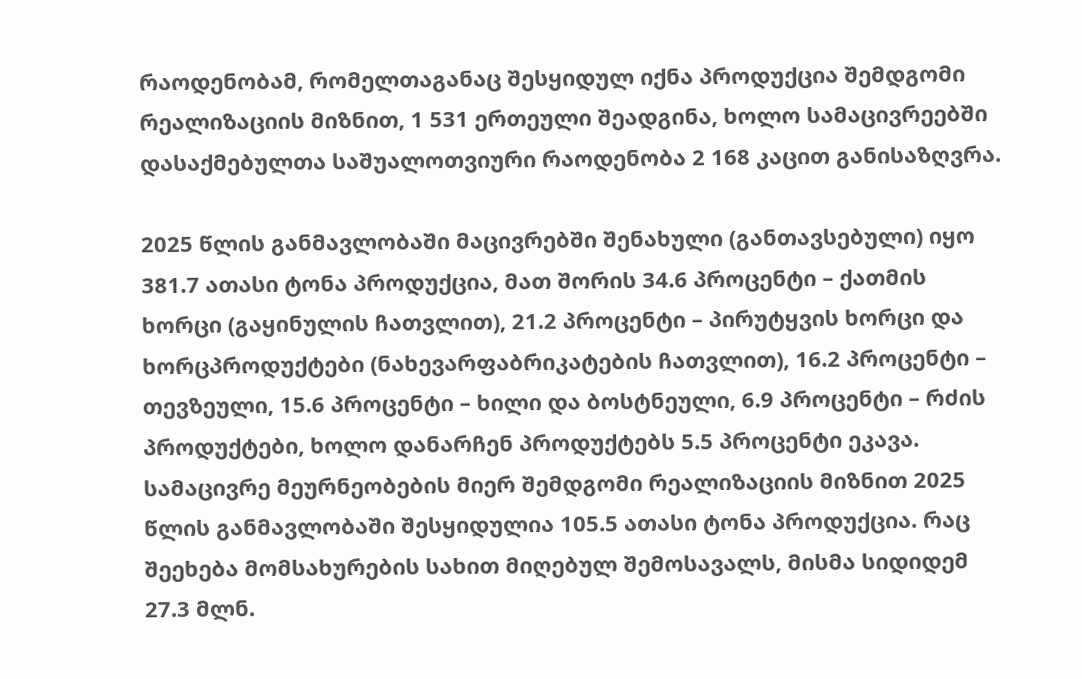რაოდენობამ, რომელთაგანაც შესყიდულ იქნა პროდუქცია შემდგომი რეალიზაციის მიზნით, 1 531 ერთეული შეადგინა, ხოლო სამაცივრეებში დასაქმებულთა საშუალოთვიური რაოდენობა 2 168 კაცით განისაზღვრა.

2025 წლის განმავლობაში მაცივრებში შენახული (განთავსებული) იყო 381.7 ათასი ტონა პროდუქცია, მათ შორის 34.6 პროცენტი – ქათმის ხორცი (გაყინულის ჩათვლით), 21.2 პროცენტი – პირუტყვის ხორცი და ხორცპროდუქტები (ნახევარფაბრიკატების ჩათვლით), 16.2 პროცენტი – თევზეული, 15.6 პროცენტი – ხილი და ბოსტნეული, 6.9 პროცენტი – რძის პროდუქტები, ხოლო დანარჩენ პროდუქტებს 5.5 პროცენტი ეკავა. სამაცივრე მეურნეობების მიერ შემდგომი რეალიზაციის მიზნით 2025 წლის განმავლობაში შესყიდულია 105.5 ათასი ტონა პროდუქცია. რაც შეეხება მომსახურების სახით მიღებულ შემოსავალს, მისმა სიდიდემ 27.3 მლნ.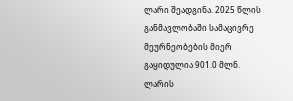ლარი შეადგინა. 2025 წლის განმავლობაში სამაცივრე მეურნეობების მიერ გაყიდულია 901.0 მლნ. ლარის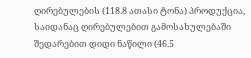ღირებულების (118.8 ათასი ტონა) პროდუქცია, საიდანაც ღირებულებით გამოსახულებაში შედარებით დიდი ნაწილი (46.5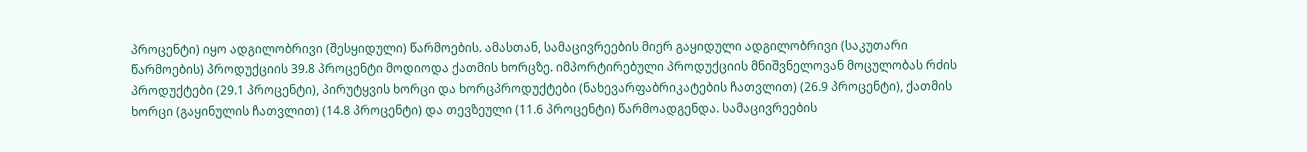პროცენტი) იყო ადგილობრივი (შესყიდული) წარმოების. ამასთან, სამაცივრეების მიერ გაყიდული ადგილობრივი (საკუთარი წარმოების) პროდუქციის 39.8 პროცენტი მოდიოდა ქათმის ხორცზე. იმპორტირებული პროდუქციის მნიშვნელოვან მოცულობას რძის პროდუქტები (29.1 პროცენტი), პირუტყვის ხორცი და ხორცპროდუქტები (ნახევარფაბრიკატების ჩათვლით) (26.9 პროცენტი), ქათმის ხორცი (გაყინულის ჩათვლით) (14.8 პროცენტი) და თევზეული (11.6 პროცენტი) წარმოადგენდა. სამაცივრეების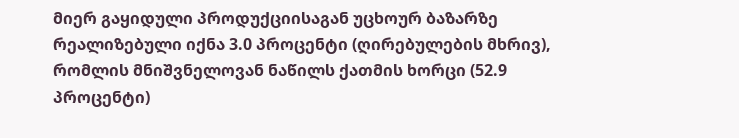მიერ გაყიდული პროდუქციისაგან უცხოურ ბაზარზე რეალიზებული იქნა 3.0 პროცენტი (ღირებულების მხრივ), რომლის მნიშვნელოვან ნაწილს ქათმის ხორცი (52.9 პროცენტი)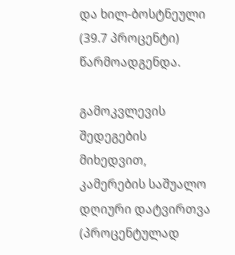და ხილ-ბოსტნეული (39.7 პროცენტი) წარმოადგენდა.

გამოკვლევის შედეგების მიხედვით, კამერების საშუალო დღიური დატვირთვა (პროცენტულად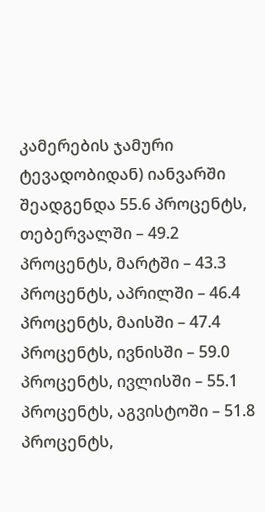კამერების ჯამური ტევადობიდან) იანვარში შეადგენდა 55.6 პროცენტს, თებერვალში – 49.2 პროცენტს, მარტში – 43.3 პროცენტს, აპრილში – 46.4 პროცენტს, მაისში – 47.4 პროცენტს, ივნისში – 59.0 პროცენტს, ივლისში – 55.1 პროცენტს, აგვისტოში – 51.8 პროცენტს,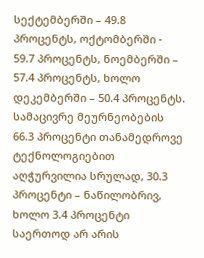სექტემბერში – 49.8 პროცენტს, ოქტომბერში - 59.7 პროცენტს, ნოემბერში – 57.4 პროცენტს, ხოლო დეკემბერში – 50.4 პროცენტს. სამაცივრე მეურნეობების 66.3 პროცენტი თანამედროვე ტექნოლოგიებით აღჭურვილია სრულად, 30.3 პროცენტი – ნაწილობრივ, ხოლო 3.4 პროცენტი საერთოდ არ არის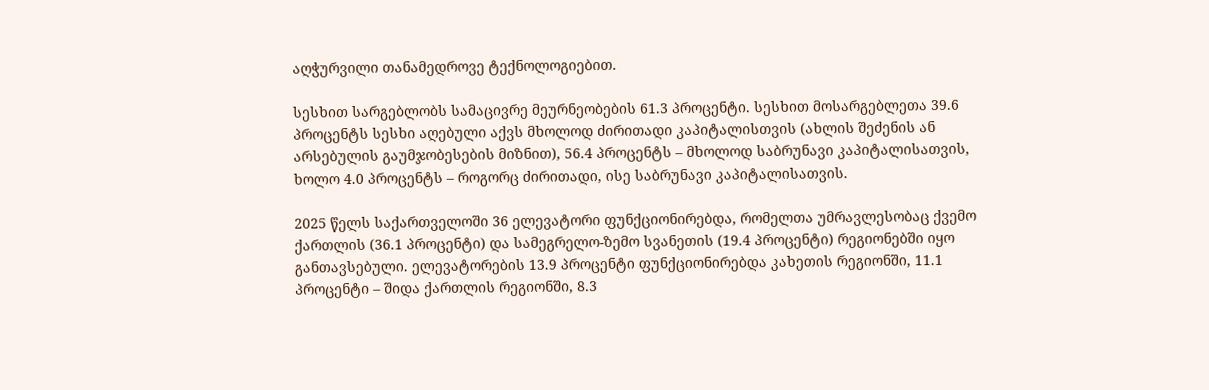აღჭურვილი თანამედროვე ტექნოლოგიებით.

სესხით სარგებლობს სამაცივრე მეურნეობების 61.3 პროცენტი. სესხით მოსარგებლეთა 39.6 პროცენტს სესხი აღებული აქვს მხოლოდ ძირითადი კაპიტალისთვის (ახლის შეძენის ან არსებულის გაუმჯობესების მიზნით), 56.4 პროცენტს – მხოლოდ საბრუნავი კაპიტალისათვის, ხოლო 4.0 პროცენტს – როგორც ძირითადი, ისე საბრუნავი კაპიტალისათვის.

2025 წელს საქართველოში 36 ელევატორი ფუნქციონირებდა, რომელთა უმრავლესობაც ქვემო ქართლის (36.1 პროცენტი) და სამეგრელო-ზემო სვანეთის (19.4 პროცენტი) რეგიონებში იყო განთავსებული. ელევატორების 13.9 პროცენტი ფუნქციონირებდა კახეთის რეგიონში, 11.1 პროცენტი – შიდა ქართლის რეგიონში, 8.3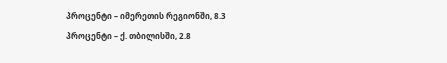პროცენტი – იმერეთის რეგიონში, 8.3 პროცენტი – ქ. თბილისში, 2.8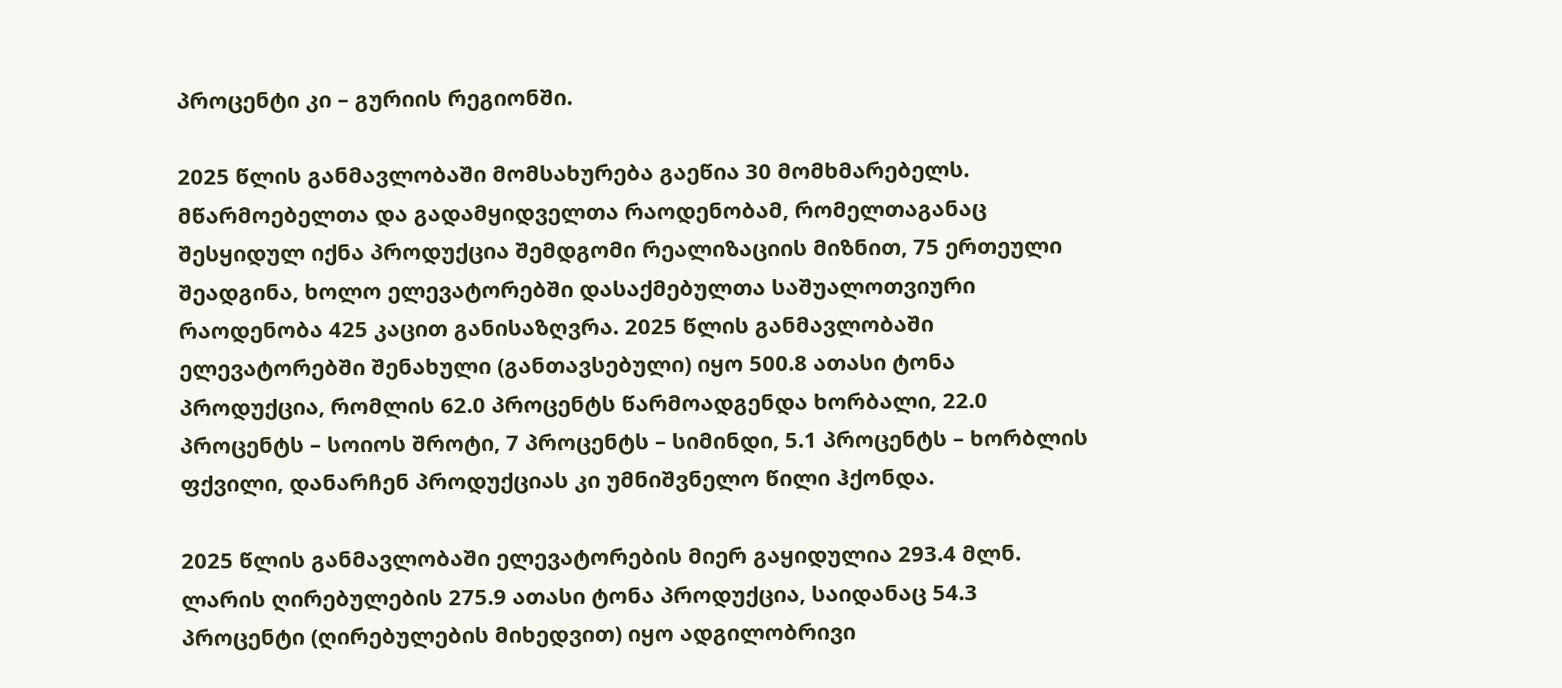პროცენტი კი – გურიის რეგიონში.

2025 წლის განმავლობაში მომსახურება გაეწია 30 მომხმარებელს. მწარმოებელთა და გადამყიდველთა რაოდენობამ, რომელთაგანაც შესყიდულ იქნა პროდუქცია შემდგომი რეალიზაციის მიზნით, 75 ერთეული შეადგინა, ხოლო ელევატორებში დასაქმებულთა საშუალოთვიური რაოდენობა 425 კაცით განისაზღვრა. 2025 წლის განმავლობაში ელევატორებში შენახული (განთავსებული) იყო 500.8 ათასი ტონა პროდუქცია, რომლის 62.0 პროცენტს წარმოადგენდა ხორბალი, 22.0 პროცენტს – სოიოს შროტი, 7 პროცენტს – სიმინდი, 5.1 პროცენტს – ხორბლის ფქვილი, დანარჩენ პროდუქციას კი უმნიშვნელო წილი ჰქონდა.

2025 წლის განმავლობაში ელევატორების მიერ გაყიდულია 293.4 მლნ. ლარის ღირებულების 275.9 ათასი ტონა პროდუქცია, საიდანაც 54.3 პროცენტი (ღირებულების მიხედვით) იყო ადგილობრივი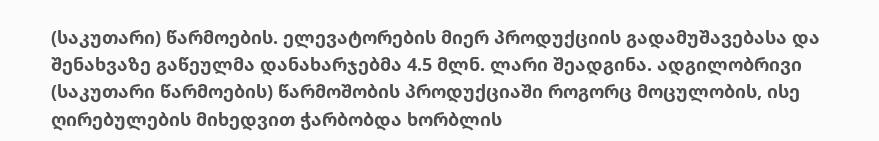(საკუთარი) წარმოების. ელევატორების მიერ პროდუქციის გადამუშავებასა და შენახვაზე გაწეულმა დანახარჯებმა 4.5 მლნ. ლარი შეადგინა. ადგილობრივი (საკუთარი წარმოების) წარმოშობის პროდუქციაში როგორც მოცულობის, ისე ღირებულების მიხედვით ჭარბობდა ხორბლის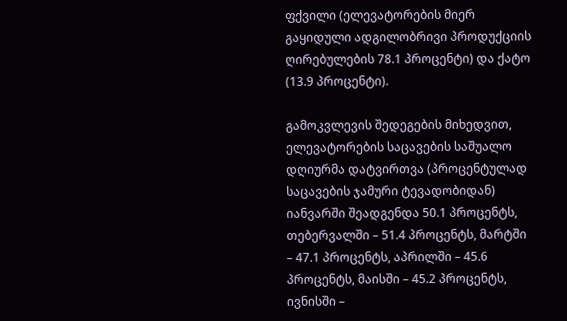ფქვილი (ელევატორების მიერ გაყიდული ადგილობრივი პროდუქციის ღირებულების 78.1 პროცენტი) და ქატო (13.9 პროცენტი).

გამოკვლევის შედეგების მიხედვით, ელევატორების საცავების საშუალო დღიურმა დატვირთვა (პროცენტულად საცავების ჯამური ტევადობიდან) იანვარში შეადგენდა 50.1 პროცენტს, თებერვალში – 51.4 პროცენტს, მარტში – 47.1 პროცენტს, აპრილში – 45.6 პროცენტს, მაისში – 45.2 პროცენტს, ივნისში –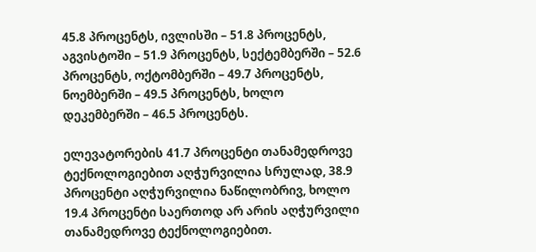45.8 პროცენტს, ივლისში – 51.8 პროცენტს, აგვისტოში – 51.9 პროცენტს, სექტემბერში – 52.6 პროცენტს, ოქტომბერში – 49.7 პროცენტს, ნოემბერში – 49.5 პროცენტს, ხოლო დეკემბერში – 46.5 პროცენტს.

ელევატორების 41.7 პროცენტი თანამედროვე ტექნოლოგიებით აღჭურვილია სრულად, 38.9 პროცენტი აღჭურვილია ნაწილობრივ, ხოლო 19.4 პროცენტი საერთოდ არ არის აღჭურვილი თანამედროვე ტექნოლოგიებით.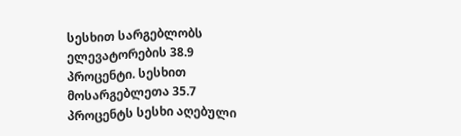სესხით სარგებლობს ელევატორების 38.9 პროცენტი. სესხით მოსარგებლეთა 35.7 პროცენტს სესხი აღებული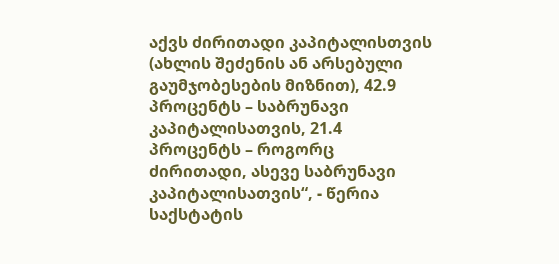აქვს ძირითადი კაპიტალისთვის (ახლის შეძენის ან არსებული გაუმჯობესების მიზნით), 42.9 პროცენტს – საბრუნავი კაპიტალისათვის, 21.4 პროცენტს – როგორც ძირითადი, ასევე საბრუნავი კაპიტალისათვის“, - წერია საქსტატის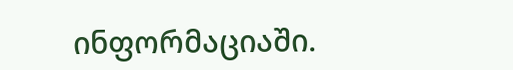ინფორმაციაში.